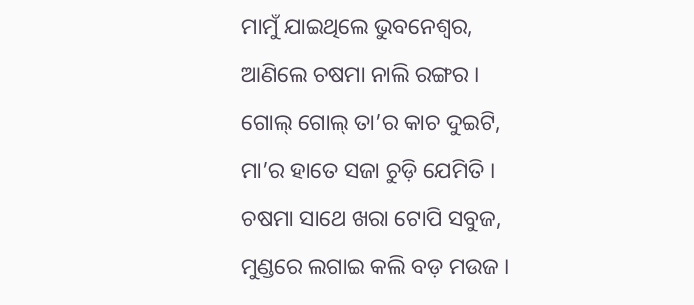ମାମୁଁ ଯାଇଥିଲେ ଭୁବନେଶ୍ୱର,
ଆଣିଲେ ଚଷମା ନାଲି ରଙ୍ଗର ।
ଗୋଲ୍ ଗୋଲ୍ ତା’ର କାଚ ଦୁଇଟି,
ମା’ର ହାତେ ସଜା ଚୁଡ଼ି ଯେମିତି ।
ଚଷମା ସାଥେ ଖରା ଟୋପି ସବୁଜ,
ମୁଣ୍ଡରେ ଲଗାଇ କଲି ବଡ଼ ମଉଜ ।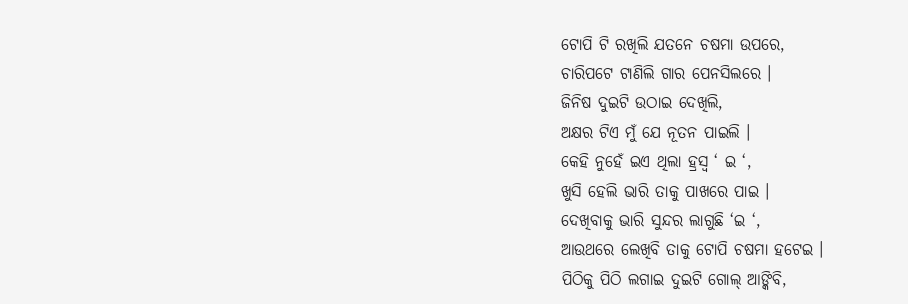ଟୋପି ଟି ରଖିଲି ଯତନେ ଚଷମା ଉପରେ,
ଚାରିପଟେ ଟାଣିଲି ଗାର ପେନସିଲରେ ।
ଜିନିଷ ଦୁଇଟି ଉଠାଇ ଦେଖିଲି,
ଅକ୍ଷର ଟିଏ ମୁଁ ଯେ ନୂତନ ପାଇଲି ।
କେହି ନୁହେଁ ଇଏ ଥିଲା ହ୍ରସ୍ୱ ‘ ଇ ‘,
ଖୁସି ହେଲି ଭାରି ତାକୁ ପାଖରେ ପାଇ ।
ଦେଖିବାକୁ ଭାରି ସୁନ୍ଦର ଲାଗୁଛି ‘ଇ ‘,
ଆଉଥରେ ଲେଖିବି ତାକୁ ଟୋପି ଚଷମା ହଟେଇ ।
ପିଠିକୁ ପିଠି ଲଗାଇ ଦୁଇଟି ଗୋଲ୍ ଆଙ୍କିବି,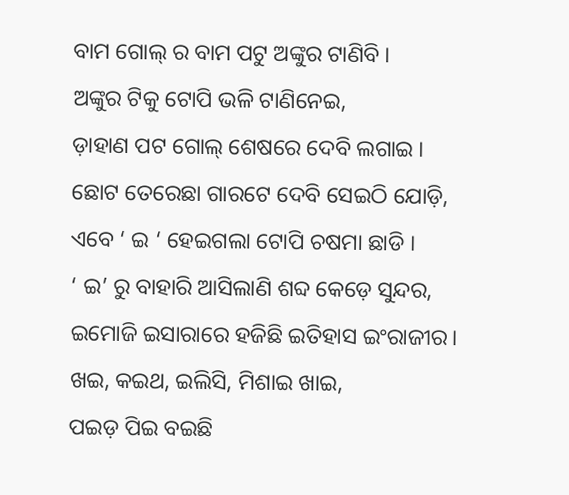ବାମ ଗୋଲ୍ ର ବାମ ପଟୁ ଅଙ୍କୁର ଟାଣିବି ।
ଅଙ୍କୁର ଟିକୁ ଟୋପି ଭଳି ଟାଣିନେଇ,
ଡ଼ାହାଣ ପଟ ଗୋଲ୍ ଶେଷରେ ଦେବି ଲଗାଇ ।
ଛୋଟ ତେରେଛା ଗାରଟେ ଦେବି ସେଇଠି ଯୋଡ଼ି,
ଏବେ ‘ ଇ ‘ ହେଇଗଲା ଟୋପି ଚଷମା ଛାଡି ।
‘ ଇ’ ରୁ ବାହାରି ଆସିଲାଣି ଶବ୍ଦ କେଡ଼େ ସୁନ୍ଦର,
ଇମୋଜି ଇସାରାରେ ହଜିଛି ଇତିହାସ ଇଂରାଜୀର।
ଖଇ, କଇଥ, ଇଲିସି, ମିଶାଇ ଖାଇ,
ପଇଡ଼ ପିଇ ବଇଛି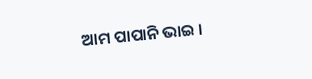ଆମ ପାପାନି ଭାଇ ।